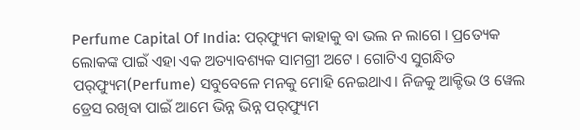Perfume Capital Of India: ପର୍‌ଫ୍ୟୁମ କାହାକୁ ବା ଭଲ ନ ଲାଗେ । ପ୍ରତ୍ୟେକ ଲୋକଙ୍କ ପାଇଁ ଏହା ଏକ ଅତ୍ୟାବଶ୍ୟକ ସାମଗ୍ରୀ ଅଟେ । ଗୋଟିଏ ସୁଗନ୍ଧିତ ପର୍‌ଫ୍ୟୁମ(Perfume) ସବୁବେଳେ ମନକୁ ମୋହି ନେଇଥାଏ। ନିଜକୁ ଆକ୍ଟିଭ ଓ ୱେଲ ଡ୍ରେସ ରଖିବା ପାଇଁ ଆମେ ଭିନ୍ନ ଭିନ୍ନ ପର୍‌ଫ୍ୟୁମ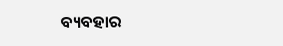ବ୍ୟବହାର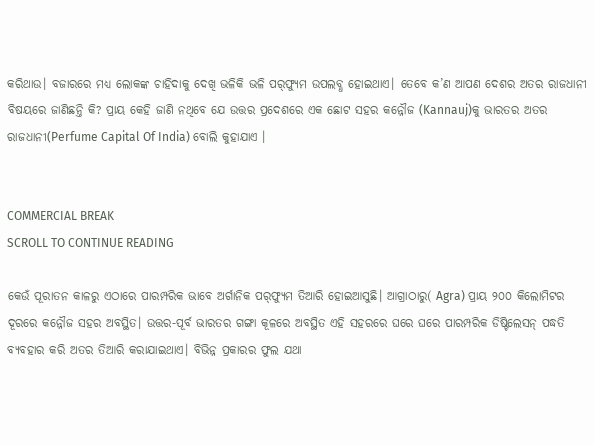କରିଥାଉ। ବଜାରରେ ମଧ୍ଯ ଲୋକଙ୍କ ଚାହିଦାକୁ ଦେଖି ଭଳିକି ଭଳି ପର୍‌ଫ୍ୟୁମ ଉପଲବ୍ଧ ହୋଇଥାଏ। ତେବେ କ’ଣ ଆପଣ ଦେଶର ଅତର ରାଜଧାନୀ ବିଷୟରେ ଜାଣିଛନ୍ତି କି? ପ୍ରାୟ କେହି ଜାଣି ନଥିବେ ଯେ ଉତ୍ତର ପ୍ରଦେଶରେ ଏକ ଛୋଟ ସହର କନ୍ନୌଜ (Kannauj)କୁ ଭାରତର ଅତର ରାଜଧାନୀ(Perfume Capital Of India) ବୋଲି କୁହାଯାଏ ।


COMMERCIAL BREAK
SCROLL TO CONTINUE READING

କେଉଁ ପୂରାତନ କାଳରୁ ଏଠାରେ ପାରମ୍ପରିକ ଭାବେ ଅର୍ଗାନିକ ପର୍‌ଫ୍ୟୁମ ତିଆରି ହୋଇଆସୁଛି। ଆଗ୍ରାଠାରୁ( Agra) ପ୍ରାୟ ୨୦୦ କିଲୋମିଟର ଦୂରରେ କନ୍ନୌଜ ସହର ଅବସ୍ଥିତ। ଉତ୍ତର-ପୂର୍ବ ଭାରତର ଗଙ୍ଗା କୂଳରେ ଅବସ୍ଥିତ ଏହି ସହରରେ ଘରେ ଘରେ ପାରମ୍ପରିକ ଡିଷ୍ଟିଲେସନ୍ ପଦ୍ଧତି ବ୍ୟବହାର କରି ଅତର ତିଆରି କରାଯାଇଥାଏ। ବିଭିନ୍ନ ପ୍ରକାରର ଫୁଲ ଯଥା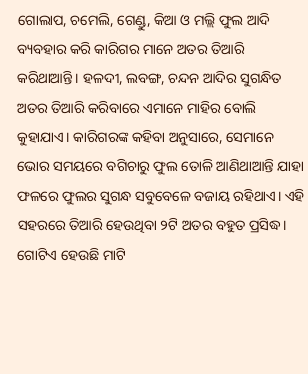ଗୋଲାପ, ଚମେଲି, ଗେଣ୍ଡୁ, କିଆ ଓ ମଲ୍ଲି ଫୁଲ ଆଦି ବ୍ୟବହାର କରି କାରିଗର ମାନେ ଅତର ତିଆରି କରିଥାଆନ୍ତି। ହଳଦୀ, ଲବଙ୍ଗ, ଚନ୍ଦନ ଆଦିର ସୁଗନ୍ଧିତ ଅତର ତିଆରି କରିବାରେ ଏମାନେ ମାହିର ବୋଲି କୁହାଯାଏ। କାରିଗରଙ୍କ କହିବା ଅନୁସାରେ, ସେମାନେ ଭୋର ସମୟରେ ବଗିଚାରୁ ଫୁଲ ତୋଳି ଆଣିଥାଆନ୍ତି ଯାହା ଫଳରେ ଫୁଲର ସୁଗନ୍ଧ ସବୁବେଳେ ବଜାୟ ରହିଥାଏ। ଏହି ସହରରେ ତିଆରି ହେଉଥିବା ୨ଟି ଅତର ବହୁତ ପ୍ରସିଦ୍ଧ। ଗୋଟିଏ ହେଉଛି ମାଟି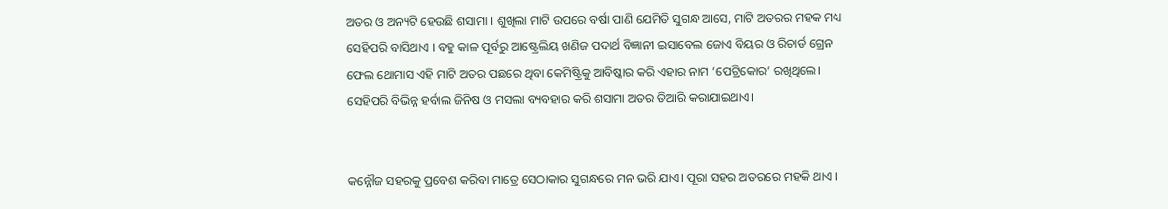ଅତର ଓ ଅନ୍ୟଟି ହେଉଛି ଶସାମା । ଶୁଖିଲା ମାଟି ଉପରେ ବର୍ଷା ପାଣି ଯେମିତି ସୁଗନ୍ଧ ଆସେ, ମାଟି ଅତରର ମହକ ମଧ୍ୟ ସେହିପରି ବାସିଥାଏ । ବହୁ କାଳ ପୂର୍ବରୁ ଆଷ୍ଟ୍ରେଲିୟ ଖଣିଜ ପଦାର୍ଥ ବିଜ୍ଞାନୀ ଇସାବେଲ ଜୋଏ ବିୟର ଓ ରିଚାର୍ଡ ଗ୍ରେନ ଫେଲ ଥୋମାସ ଏହି ମାଟି ଅତର ପଛରେ ଥିବା କେମିଷ୍ଟ୍ରିକୁ ଆବିଷ୍କାର କରି ଏହାର ନାମ ‘ପେଟ୍ରିକୋର’ ରଖିଥିଲେ। ସେହିପରି ବିଭିନ୍ନ ହର୍ବାଲ ଜିନିଷ ଓ ମସଲା ବ୍ୟବହାର କରି ଶସାମା ଅତର ତିଆରି କରାଯାଇଥାଏ।


କନ୍ନୌଜ ସହରକୁ ପ୍ରବେଶ କରିବା ମାତ୍ରେ ସେଠାକାର ସୁଗନ୍ଧରେ ମନ ଭରି ଯାଏ। ପୂରା ସହର ଅତରରେ ମହକି ଥାଏ ।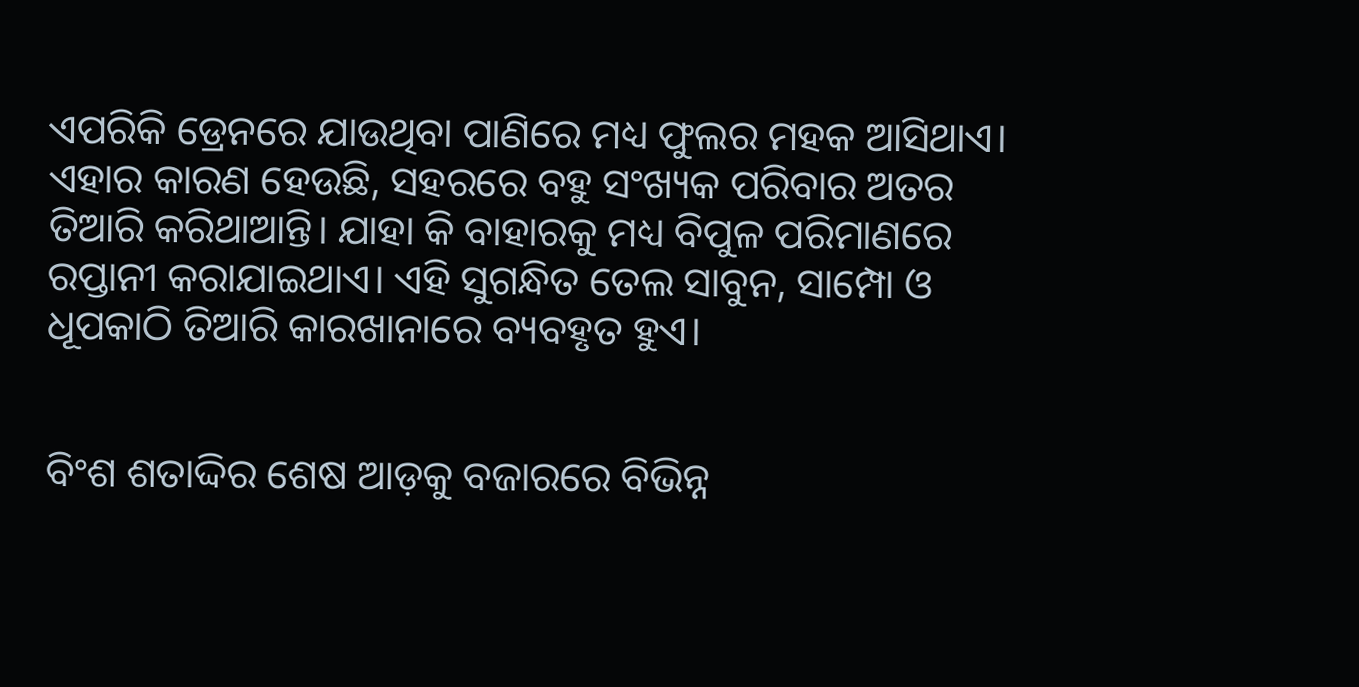ଏପରିକି ଡ୍ରେନରେ ଯାଉଥିବା ପାଣିରେ ମଧ୍ୟ ଫୁଲର ମହକ ଆସିଥାଏ। ଏହାର କାରଣ ହେଉଛି, ସହରରେ ବହୁ ସଂଖ୍ୟକ ପରିବାର ଅତର ତିଆରି କରିଥାଆନ୍ତି। ଯାହା କି ବାହାରକୁ ମଧ୍ୟ ବିପୁଳ ପରିମାଣରେ ରପ୍ତାନୀ କରାଯାଇଥାଏ। ଏହି ସୁଗନ୍ଧିତ ତେଲ ସାବୁନ, ସାମ୍ପୋ ଓ ଧୂପକାଠି ତିଆରି କାରଖାନାରେ ବ୍ୟବହୃତ ହୁଏ।


ବିଂଶ ଶତାଦ୍ଦିର ଶେଷ ଆଡ଼କୁ ବଜାରରେ ବିଭିନ୍ନ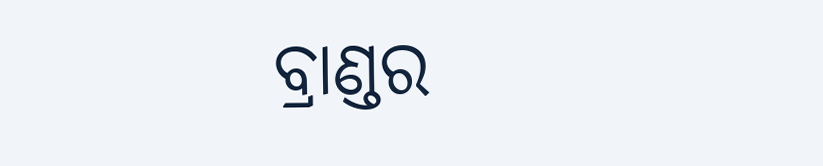ବ୍ରାଣ୍ଡର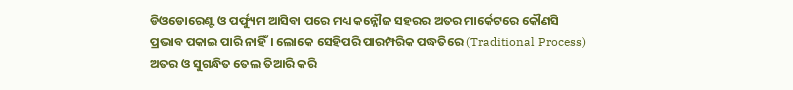ଡିଓଡୋରେଣ୍ଟ ଓ ପର୍ଫ୍ୟୁମ ଆସିବା ପରେ ମଧ୍ୟ କନ୍ନୌଜ ସହରର ଅତର ମାର୍କେଟରେ କୌଣସି ପ୍ରଭାବ ପକାଇ ପାରି ନାହିଁ। ଲୋକେ ସେହିପରି ପାରମ୍ପରିକ ପଦ୍ଧତିରେ (Traditional Process) ଅତର ଓ ସୁଗନ୍ଧିତ ତେଲ ତିଆରି କରି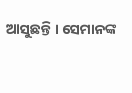ଆସୁଛନ୍ତି । ସେମାନଙ୍କ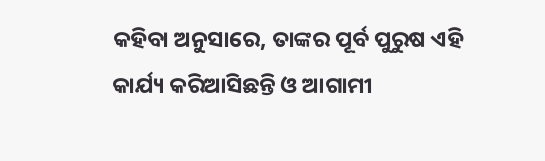କହିବା ଅନୁସାରେ, ତାଙ୍କର ପୂର୍ବ ପୁରୁଷ ଏହି କାର୍ଯ୍ୟ କରିଆସିଛନ୍ତି ଓ ଆଗାମୀ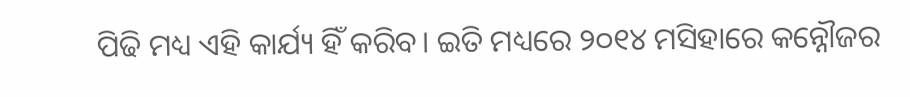ପିଢି ମଧ୍ୟ ଏହି କାର୍ଯ୍ୟ ହିଁ କରିବ। ଇତି ମଧ୍ୟରେ ୨୦୧୪ ମସିହାରେ କନ୍ନୌଜର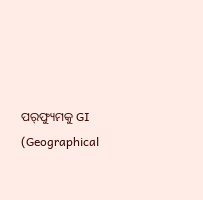ପର୍‌ଫ୍ୟୁମକୁ GI (Geographical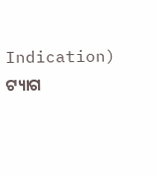Indication) ଟ୍ୟାଗ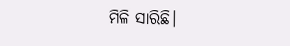ମିଳି ସାରିଛି।